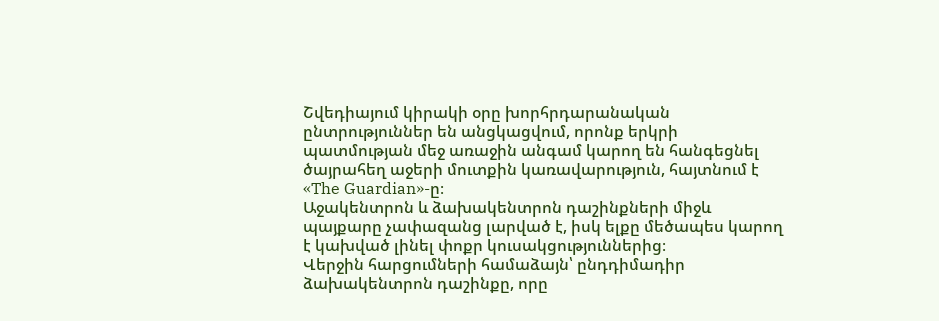Շվեդիայում կիրակի օրը խորհրդարանական ընտրություններ են անցկացվում, որոնք երկրի պատմության մեջ առաջին անգամ կարող են հանգեցնել ծայրահեղ աջերի մուտքին կառավարություն, հայտնում է «The Guardian»-ը։
Աջակենտրոն և ձախակենտրոն դաշինքների միջև պայքարը չափազանց լարված է, իսկ ելքը մեծապես կարող է կախված լինել փոքր կուսակցություններից։
Վերջին հարցումների համաձայն՝ ընդդիմադիր ձախակենտրոն դաշինքը, որը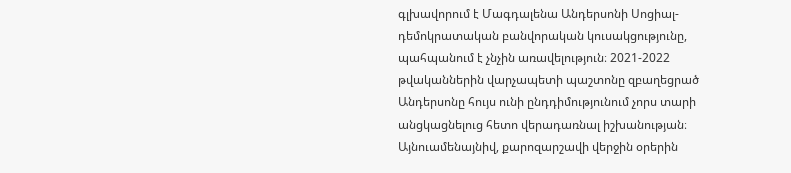գլխավորում է Մագդալենա Անդերսոնի Սոցիալ-դեմոկրատական բանվորական կուսակցությունը, պահպանում է չնչին առավելություն։ 2021-2022 թվականներին վարչապետի պաշտոնը զբաղեցրած Անդերսոնը հույս ունի ընդդիմությունում չորս տարի անցկացնելուց հետո վերադառնալ իշխանության։ Այնուամենայնիվ, քարոզարշավի վերջին օրերին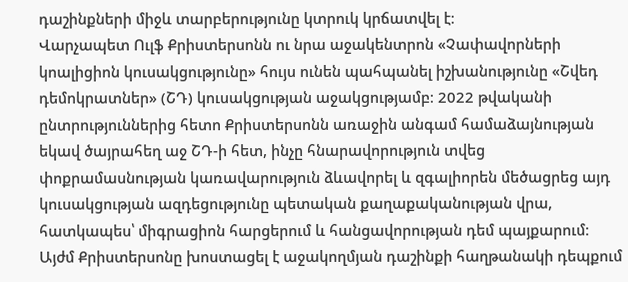դաշինքների միջև տարբերությունը կտրուկ կրճատվել է։
Վարչապետ Ուլֆ Քրիստերսոնն ու նրա աջակենտրոն «Չափավորների կոալիցիոն կուսակցությունը» հույս ունեն պահպանել իշխանությունը «Շվեդ դեմոկրատներ» (ՇԴ) կուսակցության աջակցությամբ։ 2022 թվականի ընտրություններից հետո Քրիստերսոնն առաջին անգամ համաձայնության եկավ ծայրահեղ աջ ՇԴ-ի հետ, ինչը հնարավորություն տվեց փոքրամասնության կառավարություն ձևավորել և զգալիորեն մեծացրեց այդ կուսակցության ազդեցությունը պետական քաղաքականության վրա, հատկապես՝ միգրացիոն հարցերում և հանցավորության դեմ պայքարում։
Այժմ Քրիստերսոնը խոստացել է աջակողմյան դաշինքի հաղթանակի դեպքում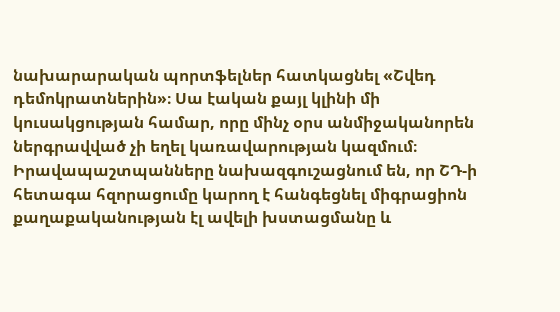նախարարական պորտֆելներ հատկացնել «Շվեդ դեմոկրատներին»։ Սա էական քայլ կլինի մի կուսակցության համար, որը մինչ օրս անմիջականորեն ներգրավված չի եղել կառավարության կազմում։
Իրավապաշտպանները նախազգուշացնում են, որ ՇԴ-ի հետագա հզորացումը կարող է հանգեցնել միգրացիոն քաղաքականության էլ ավելի խստացմանը և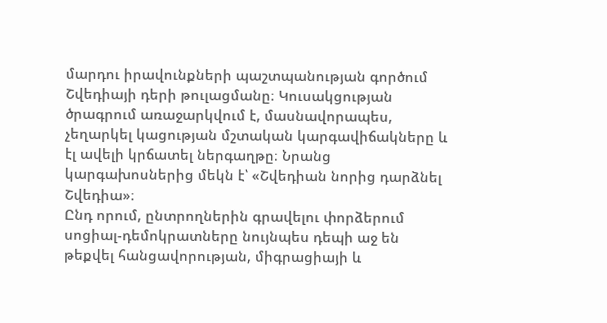մարդու իրավունքների պաշտպանության գործում Շվեդիայի դերի թուլացմանը։ Կուսակցության ծրագրում առաջարկվում է, մասնավորապես, չեղարկել կացության մշտական կարգավիճակները և էլ ավելի կրճատել ներգաղթը։ Նրանց կարգախոսներից մեկն է՝ «Շվեդիան նորից դարձնել Շվեդիա»։
Ընդ որում, ընտրողներին գրավելու փորձերում սոցիալ-դեմոկրատները նույնպես դեպի աջ են թեքվել հանցավորության, միգրացիայի և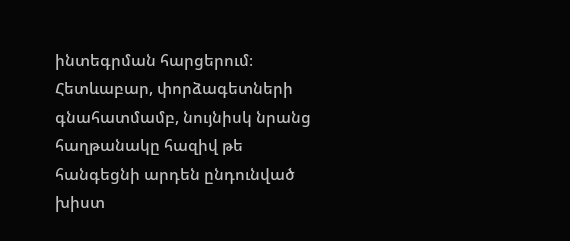ինտեգրման հարցերում։ Հետևաբար, փորձագետների գնահատմամբ, նույնիսկ նրանց հաղթանակը հազիվ թե հանգեցնի արդեն ընդունված խիստ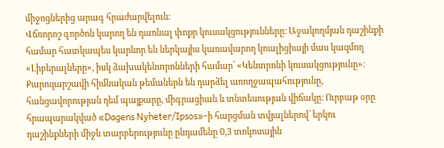միջոցներից արագ հրաժարվելուն։
Վճռորոշ գործոն կարող են դառնալ փոքր կուսակցությունները։ Աջակողմյան դաշինքի համար հատկապես կարևոր են ներկայիս կառավարող կոալիցիայի մաս կազմող «Լիբերալները», իսկ ձախակենտրոնների համար՝ «Կենտրոնի կուսակցությունը»։
Քարոզարշավի հիմնական թեմաներն են դարձել առողջապահությունը, հանցավորության դեմ պայքարը, միգրացիան և տնտեսության վիճակը։ Ուրբաթ օրը հրապարակված «Dagens Nyheter/Ipsos»-ի հարցման տվյալներով՝ երկու դաշինքների միջև տարբերությունը ընդամենը 0,3 տոկոսային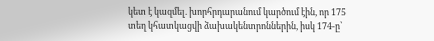կետ է կազմել. խորհրդարանում կարծում էին, որ 175 տեղ կհատկացվի ձախակենտրոններին, իսկ 174-ը՝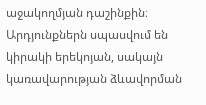աջակողմյան դաշինքին։ Արդյունքներն սպասվում են կիրակի երեկոյան, սակայն կառավարության ձևավորման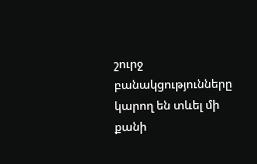շուրջ բանակցությունները կարող են տևել մի քանի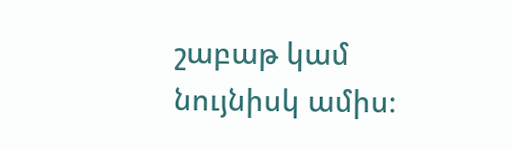շաբաթ կամ նույնիսկ ամիս։